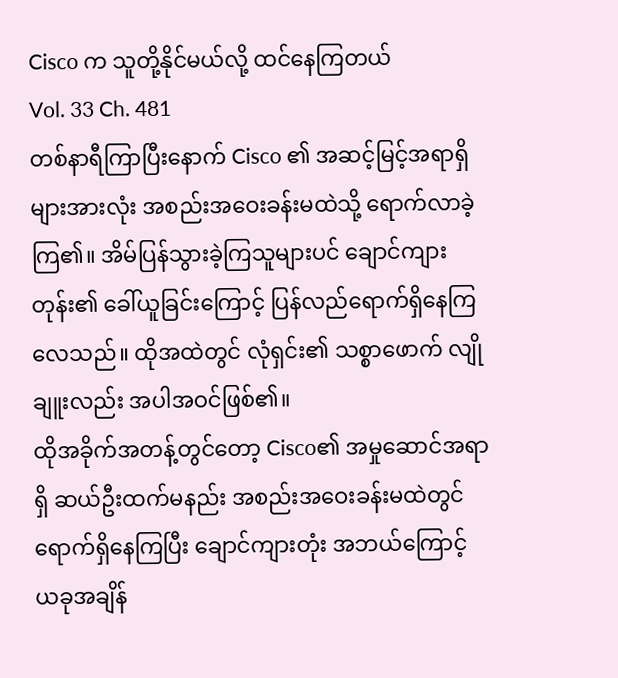Cisco က သူတို့နိုင်မယ်လို့ ထင်နေကြတယ်
Vol. 33 Ch. 481
တစ်နာရီကြာပြီးနောက် Cisco ၏ အဆင့်မြင့်အရာရှိများအားလုံး အစည်းအဝေးခန်းမထဲသို့ ရောက်လာခဲ့ကြ၏။ အိမ်ပြန်သွားခဲ့ကြသူများပင် ချောင်ကျားတုန်း၏ ခေါ်ယူခြင်းကြောင့် ပြန်လည်ရောက်ရှိနေကြလေသည်။ ထိုအထဲတွင် လုံရှင်း၏ သစ္စာဖောက် လျိုချူးလည်း အပါအဝင်ဖြစ်၏။
ထိုအခိုက်အတန့်တွင်တော့ Cisco၏ အမှုဆောင်အရာရှိ ဆယ်ဦးထက်မနည်း အစည်းအဝေးခန်းမထဲတွင် ရောက်ရှိနေကြပြီး ချောင်ကျားတုံး အဘယ်ကြောင့် ယခုအချိန်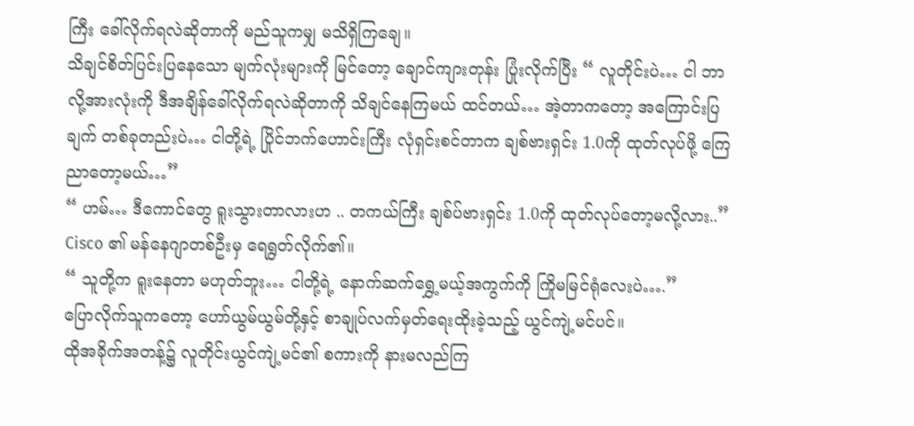ကြီး ခေါ်လိုက်ရလဲဆိုတာကို မည်သူကမျှ မသိရှိကြချေ။
သိချင်စိတ်ပြင်းပြနေသော မျက်လုံးများကို မြင်တော့ ချောင်ကျားတုန်း ပြုံးလိုက်ပြီး “ လူတိုင်းပဲ… ငါ ဘာလို့အားလုံးကို ဒီအချိန်ခေါ်လိုက်ရလဲဆိုတာကို သိချင်နေကြမယ် ထင်တယ်… အဲ့တာကတော့ အကြောင်းပြချက် တစ်ခုတည်းပဲ… ငါတို့ရဲ့ ပြိုင်ဘက်ဟောင်းကြီး လုံရှင်းစင်တာက ချစ်ဗားရှင်း 1.0ကို ထုတ်လုပ်ဖို့ ကြေညာတော့မယ်…”
“ ဟမ်… ဒီကောင်တွေ ရူးသွားတာလားဟ .. တကယ်ကြီး ချစ်ပ်ဗားရှင်း 1.0ကို ထုတ်လုပ်တော့မလို့လား..” Cisco ၏ မန်နေဂျာတစ်ဦးမှ ရေရွတ်လိုက်၏။
“ သူတို့က ရူးနေတာ မဟုတ်ဘူး… ငါတို့ရဲ့ နောက်ဆက်ရွှေ့မယ့်အကွက်ကို ကြိုမမြင်ရုံလေးပဲ….”
ပြောလိုက်သူကတော့ ဟော်ယွမ်ယွမ်တို့နှင့် စာချုပ်လက်မှတ်ရေးထိုးခဲ့သည့် ယွင်ကျဲ့မင်ပင်။
ထိုအခိုက်အတန့်၌ လူတိုင်းယွင်ကျဲ့မင်၏ စကားကို နားမလည်ကြ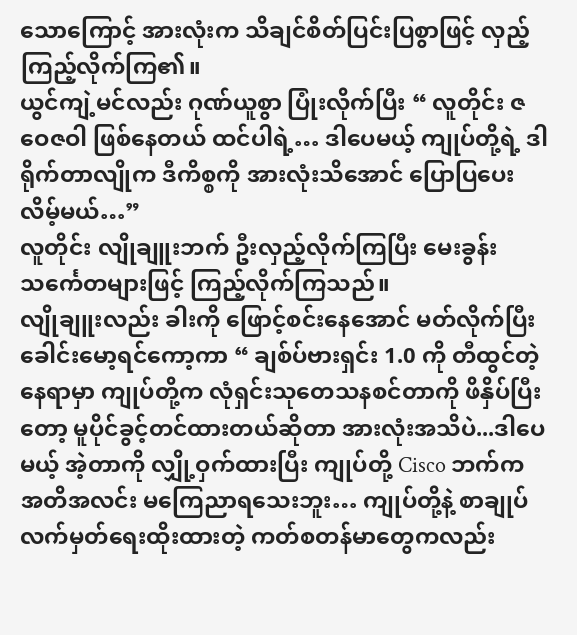သောကြောင့် အားလုံးက သိချင်စိတ်ပြင်းပြစွာဖြင့် လှည့်ကြည့်လိုက်ကြ၏။
ယွင်ကျဲ့မင်လည်း ဂုဏ်ယူစွာ ပြုံးလိုက်ပြီး “ လူတိုင်း ဇဝေဇဝါ ဖြစ်နေတယ် ထင်ပါရဲ့… ဒါပေမယ့် ကျုပ်တို့ရဲ့ ဒါရိုက်တာလျိုက ဒီကိစ္စကို အားလုံးသိအောင် ပြောပြပေးလိမ့်မယ်…”
လူတိုင်း လျိုချူးဘက် ဦးလှည့်လိုက်ကြပြီး မေးခွန်း သင်္ကေတများဖြင့် ကြည့်လိုက်ကြသည်။
လျိုချူးလည်း ခါးကို ဖြောင့်စင်းနေအောင် မတ်လိုက်ပြီး ခေါင်းမော့ရင်ကော့ကာ “ ချစ်ပ်ဗားရှင်း 1.0 ကို တီထွင်တဲ့နေရာမှာ ကျုပ်တို့က လုံရှင်းသုတေသနစင်တာကို ဖိနှိပ်ပြီးတော့ မူပိုင်ခွင့်တင်ထားတယ်ဆိုတာ အားလုံးအသိပဲ...ဒါပေမယ့် အဲ့တာကို လျှို့ဝှက်ထားပြီး ကျုပ်တို့ Cisco ဘက်က အတိအလင်း မကြေညာရသေးဘူး… ကျုပ်တို့နဲ့ စာချုပ်လက်မှတ်ရေးထိုးထားတဲ့ ကတ်စတန်မာတွေကလည်း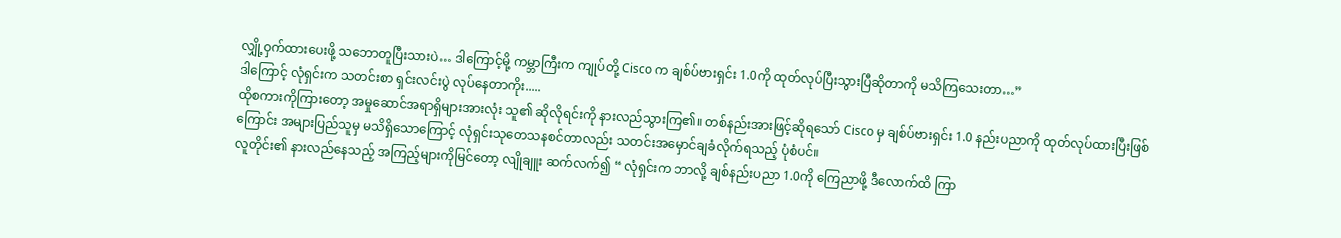လျှို့ဝှက်ထားပေးဖို့ သဘောတူပြီးသားပဲ… ဒါကြောင့်မို့ ကမ္ဘာကြီးက ကျုပ်တို့ Cisco က ချစ်ပ်ဗားရှင်း 1.0ကို ထုတ်လုပ်ပြီးသွားပြီဆိုတာကို မသိကြသေးတာ…”
ဒါကြောင့် လုံရှင်းက သတင်းစာ ရှင်းလင်းပွဲ လုပ်နေတာကိုး.....
ထိုစကားကိုကြားတော့ အမှုဆောင်အရာရှိများအားလုံး သူ၏ ဆိုလိုရင်းကို နားလည်သွားကြ၏။ တစ်နည်းအားဖြင့်ဆိုရသော် Cisco မှ ချစ်ပ်ဗားရှင်း 1.0 နည်းပညာကို ထုတ်လုပ်ထားပြီးဖြစ်ကြောင်း အများပြည်သူမှ မသိရှိသောကြောင့် လုံရှင်းသုတေသနစင်တာလည်း သတင်းအမှောင်ချခံလိုက်ရသည့် ပုံစံပင်။
လူတိုင်း၏ နားလည်နေသည့် အကြည့်များကိုမြင်တော့ လျိုချူး ဆက်လက်၍ “ လုံရှင်းက ဘာလို့ ချစ်နည်းပညာ 1.0ကို ကြေညာဖို့ ဒီလောက်ထိ ကြာ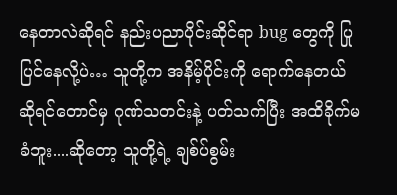နေတာလဲဆိုရင် နည်းပညာပိုင်းဆိုင်ရာ bug တွေကို ပြုပြင်နေလို့ပဲ… သူတို့က အနိမ့်ပိုင်းကို ရောက်နေတယ်ဆိုရင်တောင်မှ ဂုဏ်သတင်းနဲ့ ပတ်သက်ပြီး အထိခိုက်မခံဘူး....ဆိုတော့ သူတို့ရဲ့ ချစ်ပ်စွမ်း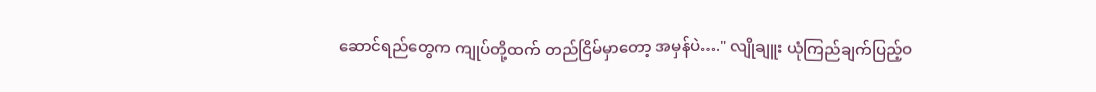ဆောင်ရည်တွေက ကျုပ်တို့ထက် တည်ငြိမ်မှာတော့ အမှန်ပဲ…." လျိုချူး ယုံကြည်ချက်ပြည့်ဝ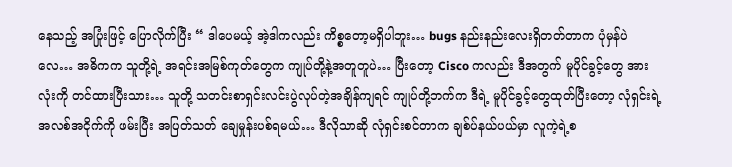နေသည့် အပြုံးဖြင့် ပြောလိုက်ပြီး “ ဒါပေမယ့် အဲ့ဒါကလည်း ကိစ္စတော့မရှိပါဘူး… bugs နည်းနည်းလေးရှိတတ်တာက ပုံမှန်ပဲလေ… အဓိကက သူတို့ရဲ့ အရင်းအမြစ်ကုတ်တွေက ကျုပ်တို့နဲ့အတူတူပဲ… ပြီးတော့ Cisco ကလည်း ဒီအတွက် မူပိုင်ခွင့်တွေ အားလုံးကို တင်ထားပြီးသား… သူတို့ သတင်းစာရှင်းလင်းပွဲလုပ်တဲ့အချိန်ကျရင် ကျုပ်တို့ဘက်က ဒီရဲ့ မူပိုင်ခွင့်တွေထုတ်ပြီးတော့ လုံရှင်းရဲ့ အလစ်အငိုက်ကို ဖမ်းပြီး အပြတ်သတ် ချေမှုန်းပစ်ရမယ်… ဒီလိုသာဆို လုံရှင်းစင်တာက ချစ်ပ်နယ်ပယ်မှာ လူကဲ့ရဲ့စ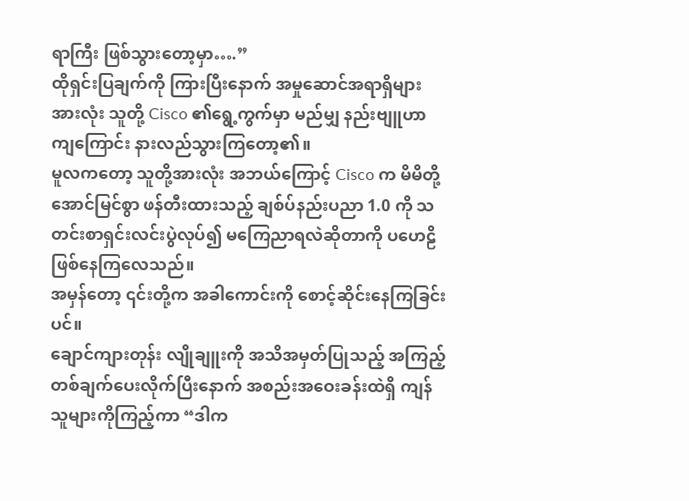ရာကြီး ဖြစ်သွားတော့မှာ….”
ထိုရှင်းပြချက်ကို ကြားပြီးနောက် အမှုဆောင်အရာရှိများအားလုံး သူတို့ Cisco ၏ရွေ့ကွက်မှာ မည်မျှ နည်းဗျူဟာကျကြောင်း နားလည်သွားကြတော့၏။
မူလကတော့ သူတို့အားလုံး အဘယ်ကြောင့် Cisco က မိမိတို့ အောင်မြင်စွာ ဖန်တီးထားသည့် ချစ်ပ်နည်းပညာ 1.0 ကို သတင်းစာရှင်းလင်းပွဲလုပ်၍ မကြေညာရလဲဆိုတာကို ပဟေဠိ ဖြစ်နေကြလေသည်။
အမှန်တော့ ၎င်းတို့က အခါကောင်းကို စောင့်ဆိုင်းနေကြခြင်းပင်။
ချောင်ကျားတုန်း လျိုချူးကို အသိအမှတ်ပြုသည့် အကြည့်တစ်ချက်ပေးလိုက်ပြီးနောက် အစည်းအဝေးခန်းထဲရှိ ကျန်သူများကိုကြည့်ကာ “ဒါက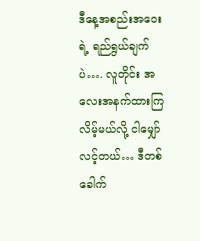ဒီနေ့အစည်းအဝေးရဲ့ ရည်ရွယ်ချက်ပဲ…. လူတိုင်း အလေးအနက်ထားကြလိမ့်မယ်လို့ ငါမျှော်လင့်တယ်… ဒီတစ်ခေါက်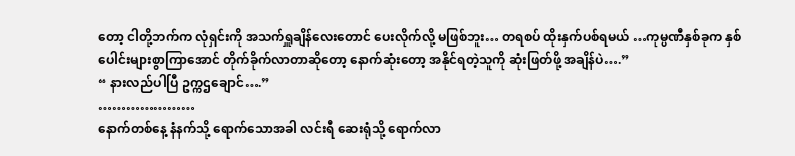တော့ ငါတို့ဘက်က လုံရှင်းကို အသက်ရှူချိန်လေးတောင် ပေးလိုက်လို့ မဖြစ်ဘူး… တရစပ် ထိုးနှက်ပစ်ရမယ် …ကုမ္ပဏီနှစ်ခုက နှစ်ပေါင်းများစွာကြာအောင် တိုက်ခိုက်လာတာဆိုတော့ နောက်ဆုံးတော့ အနိုင်ရတဲ့သူကို ဆုံးဖြတ်ဖို့ အချိန်ပဲ….”
“ နားလည်ပါပြီ ဥက္ကဌချောင်….”
…………………
နောက်တစ်နေ့ နံနက်သို့ ရောက်သောအခါ လင်းရီ ဆေးရုံသို့ ရောက်လာ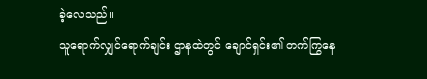ခဲ့လေသည်။
သူရောက်လျှင်ရောက်ချင်း ဌာနထဲတွင် ချောင်ရှင်း၏ တက်ကြွနေ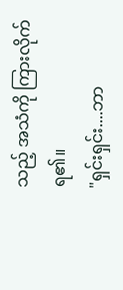သည့် အသံကို ကြားလိုက်ရ၏။
"ရှင်းရှင်း....ဘာ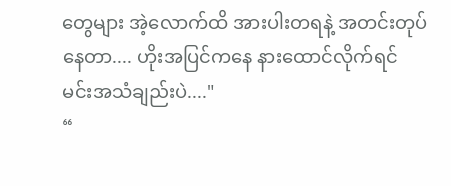တွေများ အဲ့လောက်ထိ အားပါးတရနဲ့ အတင်းတုပ်နေတာ.... ဟိုးအပြင်ကနေ နားထောင်လိုက်ရင် မင်းအသံချည်းပဲ...."
“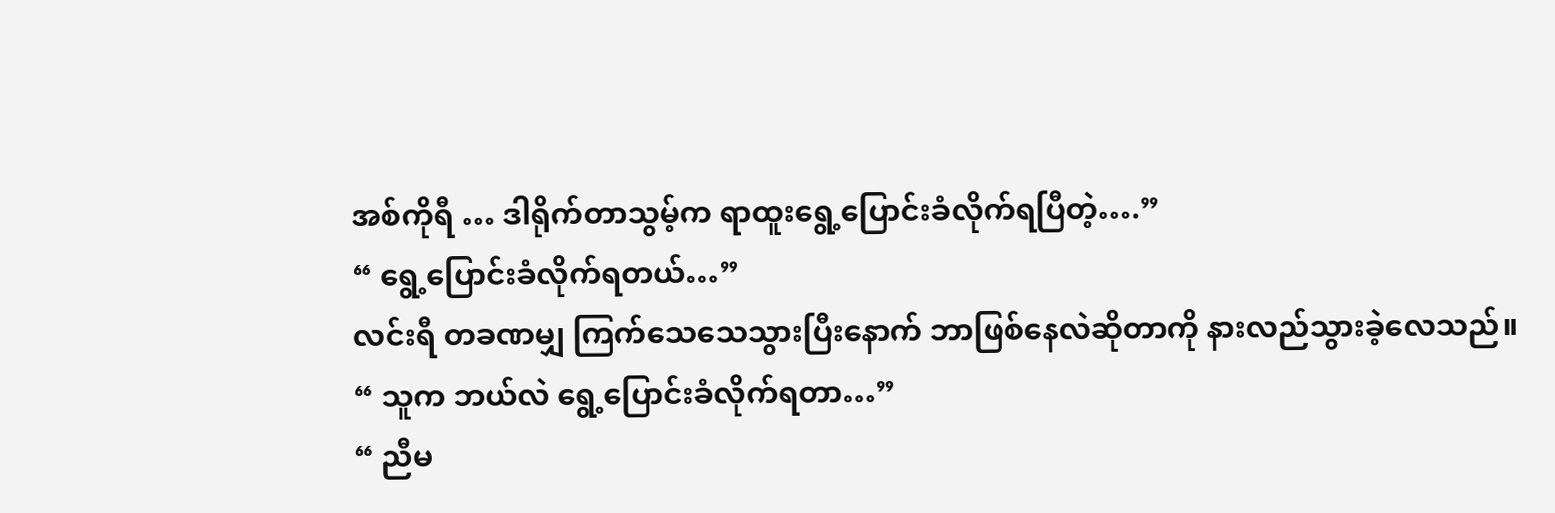အစ်ကိုရီ … ဒါရိုက်တာသွမ့်က ရာထူးရွေ့ပြောင်းခံလိုက်ရပြီတဲ့….”
“ ရွေ့ပြောင်းခံလိုက်ရတယ်…”
လင်းရီ တခဏမျှ ကြက်သေသေသွားပြီးနောက် ဘာဖြစ်နေလဲဆိုတာကို နားလည်သွားခဲ့လေသည်။
“ သူက ဘယ်လဲ ရွေ့ပြောင်းခံလိုက်ရတာ…”
“ ညီမ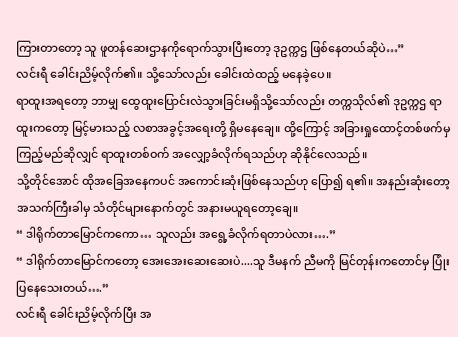ကြားတာတော့ သူ ဖူတန်ဆေးဌာနကိုရောက်သွားပြီးတော့ ဒုဥက္ကဌ ဖြစ်နေတယ်ဆိုပဲ…”
လင်းရီ ခေါင်းညိမ့်လိုက်၏။ သို့သော်လည်း ခေါင်းထဲထည့် မနေခဲ့ပေ။
ရာထူးအရတော့ ဘာမျှ ထွေထူးပြောင်းလဲသွားခြင်းမရှိသို့သော်လည်း တက္ကသိုလ်၏ ဒုဥက္ကဌ ရာထူးကတော့ မြင့်မားသည့် လစာအခွင့်အရေးတို့ ရှိမနေချေ။ ထို့ကြောင့် အခြားရှုထောင့်တစ်ဖက်မှ ကြည့်မည်ဆိုလျှင် ရာထူးတစ်ဝက် အလျှော့ခံလိုက်ရသည်ဟု ဆိုနိုင်လေသည်။
သို့တိုင်အောင် ထိုအခြေအနေကပင် အကောင်းဆုံးဖြစ်နေသည်ဟု ပြော၍ ရ၏။ အနည်းဆုံးတော့ အသက်ကြီးခါမှ သံတိုင်များနောက်တွင် အနားမယူရတော့ချေ။
“ ဒါရိုက်တာမြောင်ကကော… သူလည်း အရွေ့ခံလိုက်ရတာပဲလား….”
“ ဒါရိုက်တာမြောင်ကတော့ အေးအေးဆေးဆေးပဲ....သူ ဒီမနက် ညီမကို မြင်တုန်းကတောင်မှ ပြုံးပြနေသေးတယ်….”
လင်းရီ ခေါင်းညိမ့်လိုက်ပြီး အ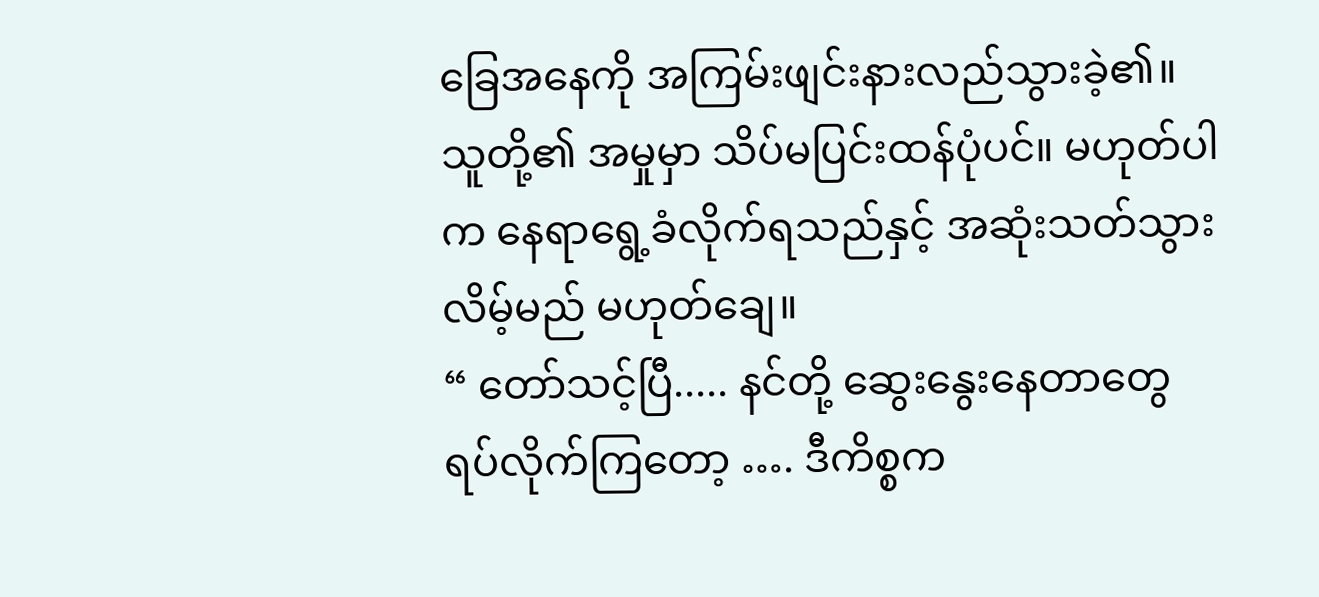ခြေအနေကို အကြမ်းဖျင်းနားလည်သွားခဲ့၏။
သူတို့၏ အမှုမှာ သိပ်မပြင်းထန်ပုံပင်။ မဟုတ်ပါက နေရာရွေ့ခံလိုက်ရသည်နှင့် အဆုံးသတ်သွားလိမ့်မည် မဟုတ်ချေ။
“ တော်သင့်ပြီ..... နင်တို့ ဆွေးနွေးနေတာတွေ ရပ်လိုက်ကြတော့ …. ဒီကိစ္စက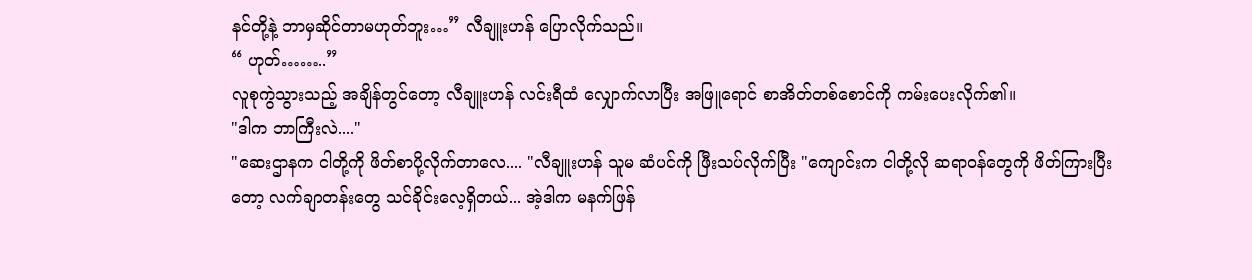နင်တို့နဲ့ ဘာမှဆိုင်တာမဟုတ်ဘူး…” လီချူးဟန် ပြောလိုက်သည်။
“ ဟုတ်……..”
လူစုကွဲသွားသည့် အချိန်တွင်တော့ လီချူးဟန် လင်းရီထံ လျှောက်လာပြီး အဖြူရောင် စာအိတ်တစ်စောင်ကို ကမ်းပေးလိုက်၏။
"ဒါက ဘာကြီးလဲ...."
"ဆေးဌာနက ငါတို့ကို ဖိတ်စာပို့လိုက်တာလေ.... "လီချူးဟန် သူမ ဆံပင်ကို ဖြီးသပ်လိုက်ပြီး "ကျောင်းက ငါတို့လို ဆရာ၀န်တွေကို ဖိတ်ကြားပြီးတော့ လက်ချာတန်းတွေ သင်ခိုင်းလေ့ရှိတယ်... အဲ့ဒါက မနက်ဖြန်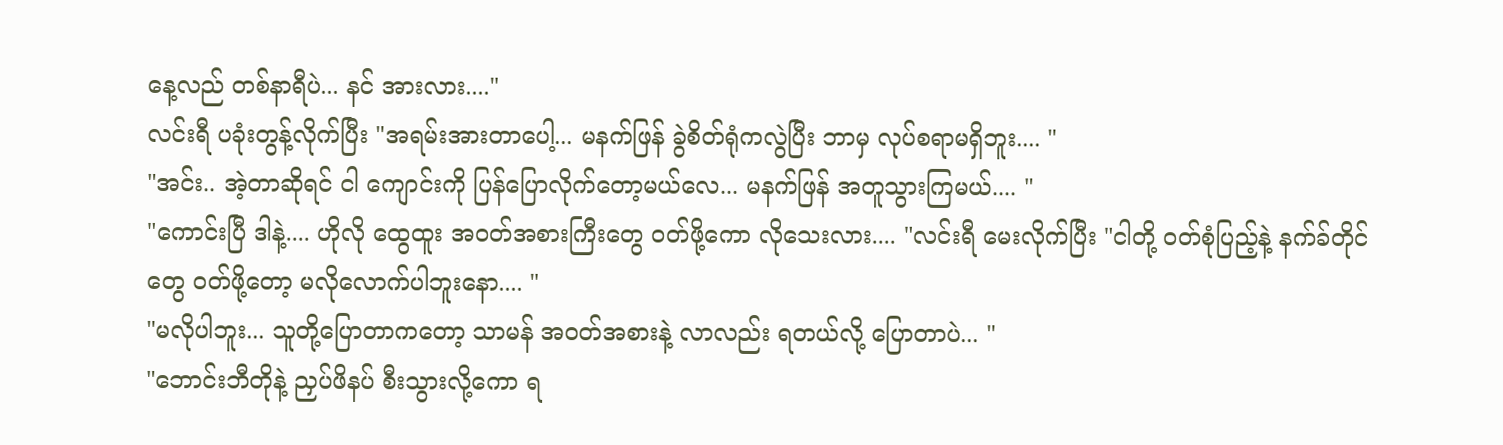နေ့လည် တစ်နာရီပဲ... နင် အားလား...."
လင်းရီ ပခုံးတွန့်လိုက်ပြီး "အရမ်းအားတာပေါ့... မနက်ဖြန် ခွဲစိတ်ရုံကလွဲပြီး ဘာမှ လုပ်စရာမရှိဘူး.... "
"အင်း.. အဲ့တာဆိုရင် ငါ ကျောင်းကို ပြန်ပြောလိုက်တော့မယ်လေ... မနက်ဖြန် အတူသွားကြမယ်.... "
"ကောင်းပြီ ဒါနဲ့.... ဟိုလို ထွေထူး အ၀တ်အစားကြီးတွေ ၀တ်ဖို့ကော လိုသေးလား.... "လင်းရီ မေးလိုက်ပြီး "ငါတို့ ၀တ်စုံပြည့်နဲ့ နက်ခ်တိုင်တွေ ၀တ်ဖို့တော့ မလိုလောက်ပါဘူးနော.... "
"မလိုပါဘူး... သူတို့ပြောတာကတော့ သာမန် အ၀တ်အစားနဲ့ လာလည်း ရတယ်လို့ ပြောတာပဲ... "
"ဘောင်းဘီတိုနဲ့ ညှပ်ဖိနပ် စီးသွားလို့ကော ရ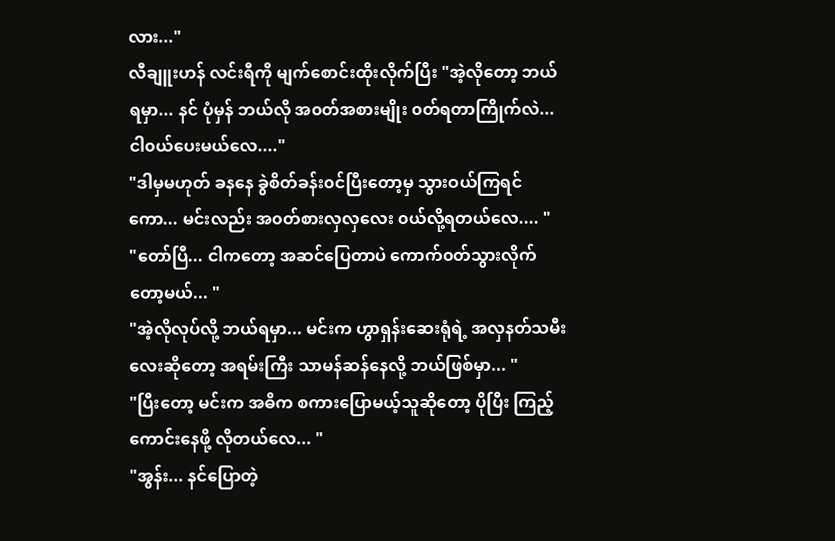လား..."
လီချူးဟန် လင်းရီကို မျက်စောင်းထိုးလိုက်ပြီး "အဲ့လိုတော့ ဘယ်ရမှာ... နင် ပုံမှန် ဘယ်လို အ၀တ်အစားမျိုး ၀တ်ရတာကြိုက်လဲ... ငါ၀ယ်ပေးမယ်လေ...."
"ဒါမှမဟုတ် ခနနေ ခွဲစိတ်ခန်း၀င်ပြီးတော့မှ သွားဝယ်ကြရင်ကော... မင်းလည်း အ၀တ်စားလှလှလေး ၀ယ်လို့ရတယ်လေ.... "
"တော်ပြီ... ငါကတော့ အဆင်ပြေတာပဲ ကောက်၀တ်သွားလိုက်တော့မယ်... "
"အဲ့လိုလုပ်လို့ ဘယ်ရမှာ... မင်းက ဟွာရှန်းဆေးရုံရဲ့ အလှနတ်သမီးလေးဆိုတော့ အရမ်းကြီး သာမန်ဆန်နေလို့ ဘယ်ဖြစ်မှာ... "
"ပြီးတော့ မင်းက အဓိက စကားပြောမယ့်သူဆိုတော့ ပိုပြီး ကြည့်ကောင်းနေဖို့ လိုတယ်လေ... "
"အွန်း... နင်ပြောတဲ့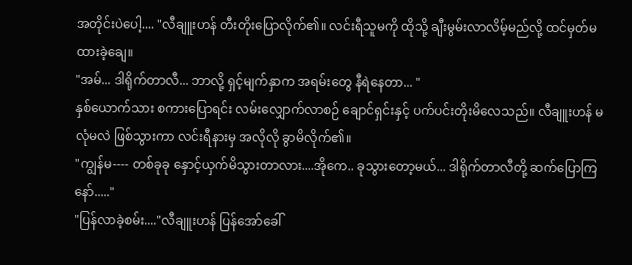အတိုင်းပဲပေါ့.... "လီချူးဟန် တီးတိုးပြောလိုက်၏။ လင်းရီသူမကို ထိုသို့ ချီးမွမ်းလာလိမ့်မည်လို့ ထင်မှတ်မထားခဲ့ချေ။
"အမ်... ဒါရိုက်တာလီ... ဘာလို့ ရှင့်မျက်နှာက အရမ်းတွေ နီရဲနေတာ... "
နှစ်ယောက်သား စကားပြောရင်း လမ်းလျှောက်လာစဉ် ချောင်ရှင်းနှင့် ပက်ပင်းတိုးမိလေသည်။ လီချူးဟန် မလုံမလဲ ဖြစ်သွားကာ လင်းရီနားမှ အလိုလို ခွာမိလိုက်၏။
"ကျွန်မ---- တစ်ခုခု နှောင့်ယှက်မိသွားတာလား....အိုကေ.. ခုသွားတော့မယ်... ဒါရိုက်တာလီတို့ ဆက်ပြောကြနော်....."
"ပြန်လာခဲ့စမ်း...."လီချူးဟန် ပြန်အော်ခေါ်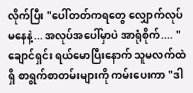လိုက်ပြီး "ပေါ်တတ်ကရတွေ လျှောက်လုပ်မနေနဲ့... အလုပ်အပေါ်မှာပဲ အာရုံစိုက်.... "
ချောင်ရှင်း ရယ်မောပြီးနောက် သူမလက်ထဲရှိ စာရွက်စာတမ်းများကို ကမ်းပေးကာ "ဒါ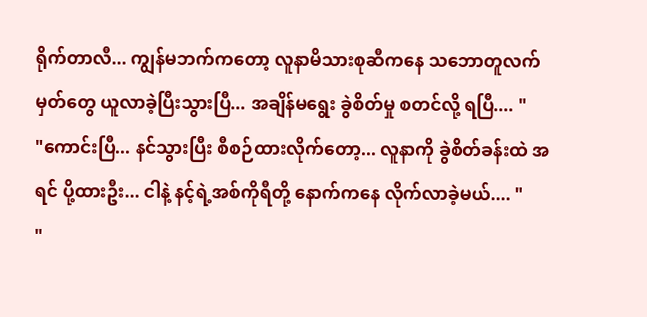ရိုက်တာလီ... ကျွန်မဘက်ကတော့ လူနာမိသားစုဆီကနေ သဘောတူလက်မှတ်တွေ ယူလာခဲ့ပြီးသွားပြီ... အချိန်မရွေး ခွဲစိတ်မှု စတင်လို့ ရပြီ.... "
"ကောင်းပြီ... နင်သွားပြီး စီစဉ်ထားလိုက်တော့... လူနာကို ခွဲစိတ်ခန်းထဲ အရင် ပို့ထားဦး... ငါနဲ့ နင့်ရဲ့အစ်ကိုရီတို့ နောက်ကနေ လိုက်လာခဲ့မယ်.... "
"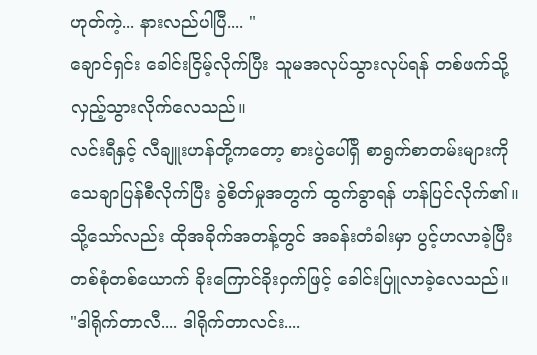ဟုတ်ကဲ့... နားလည်ပါပြီ.... "
ချောင်ရှင်း ခေါင်းငြိမ့်လိုက်ပြီး သူမအလုပ်သွားလုပ်ရန် တစ်ဖက်သို့ လှည့်သွားလိုက်လေသည်။
လင်းရီနှင့် လီချူးဟန်တို့ကတော့ စားပွဲပေါ်ရှိ စာရွက်စာတမ်းများကို သေချာပြန်စီလိုက်ပြီး ခွဲစိတ်မှုအတွက် ထွက်ခွာရန် ဟန်ပြင်လိုက်၏။
သို့သော်လည်း ထိုအခိုက်အတန့်တွင် အခန်းတံခါးမှာ ပွင့်ဟလာခဲ့ပြီး တစ်စုံတစ်ယောက် ခိုးကြောင်ခိုးဝှက်ဖြင့် ခေါင်းပြူလာခဲ့လေသည်။
"ဒါရိုက်တာလီ.... ဒါရိုက်တာလင်း....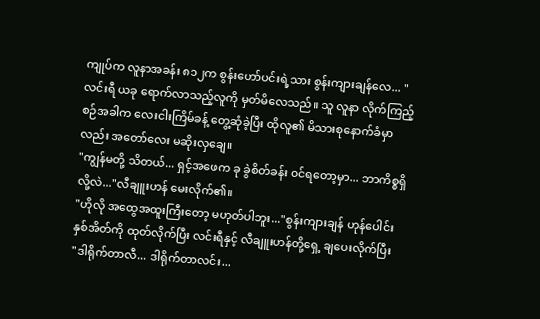ကျုပ်က လူနာအခန်း ၈၁၂က စွန်းဟော်ပင်းရဲ့သား စွန်းကျားချန်လေ... "
လင်းရီ ယခု ရောက်လာသည့်လူကို မှတ်မိလေသည်။ သူ လူနာ လိုက်ကြည့်စဉ်အခါက လေးငါးကြိမ်ခန့် တွေ့ဆုံခဲ့ပြီး ထိုလူ၏ မိသားစုနောက်ခံမှာလည်း အတော်လေး မဆိုးလှချေ။
"ကျွန်မတို့ သိတယ်... ရှင့်အဖေက ခု ခွဲစိတ်ခန်း ၀င်ရတော့မှာ... ဘာကိစ္စရှိလို့လဲ..."လီချူးဟန် မေးလိုက်၏။
"ဟိုလို အထွေအထူးကြီးတော့ မဟုတ်ပါဘူး..."စွန်းကျားချန် ဟုန်ပေါင်း နှစ်အိတ်ကို ထုတ်လိုက်ပြီး လင်းရီနှင့် လီချူးဟန်တို့ရှေ့ ချပေးလိုက်ပြီး
"ဒါရိုက်တာလီ... ဒါရိုက်တာလင်း...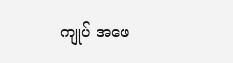ကျုပ် အဖေ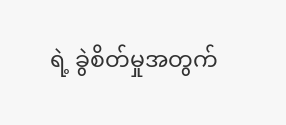ရဲ့ ခွဲစိတ်မှုအတွက်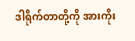ဒါရိုက်တာတို့ကို အားကိုး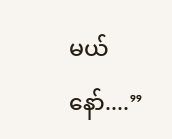မယ်နော်....”